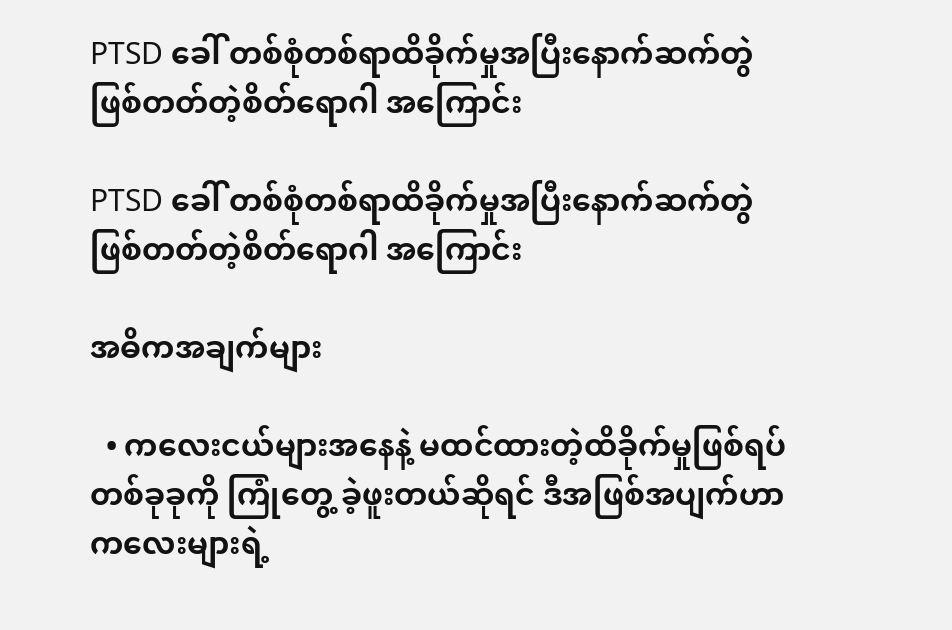PTSD ခေါ် တစ်စုံတစ်ရာထိခိုက်မှုအပြီးနောက်ဆက်တွဲဖြစ်တတ်တဲ့စိတ်ရောဂါ အကြောင်း

PTSD ခေါ် တစ်စုံတစ်ရာထိခိုက်မှုအပြီးနောက်ဆက်တွဲဖြစ်တတ်တဲ့စိတ်ရောဂါ အကြောင်း

အဓိကအချက်များ

  • ကလေးငယ်များအနေနဲ့ မထင်ထားတဲ့ထိခိုက်မှုဖြစ်ရပ်တစ်ခုခုကို ကြုံတွေ့ ခဲ့ဖူးတယ်ဆိုရင် ဒီအဖြစ်အပျက်ဟာ ကလေးများရဲ့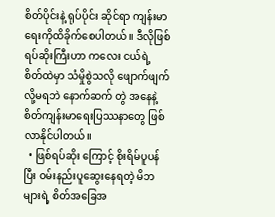စိတ်ပိုင်းနဲ့ ရုပ်ပိုင်း ဆိုင်ရာ ကျန်းမာရေးကိုထိခိုက်စေပါတယ်။ ဒီလိုဖြစ်ရပ်ဆိုးကြီးဟာ ကလေး ငယ်ရဲ့ စိတ်ထဲမှာ သံမှိုစွဲသလို ဖျောက်ဖျက်လို့မရဘဲ နောက်ဆက် တွဲ အနေနဲ့ စိတ်ကျန်းမာရေးပြဿနာတွေ ဖြစ်လာနိုင်ပါတယ်။
  • ဖြစ်ရပ်ဆိုး ကြောင့် စိုးရိမ်ပူပန်ပြီး ဝမ်းနည်းပူဆွေးနေရတဲ့ မိဘ များရဲ့ စိတ်အခြေအ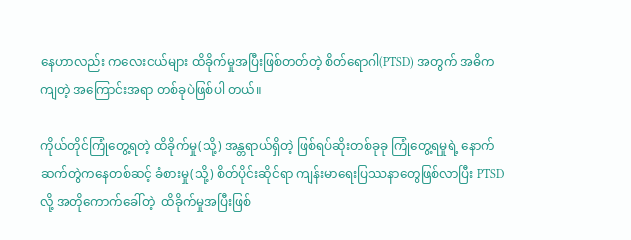နေဟာလည်း ကလေးငယ်များ ထိခိုက်မှုအပြီးဖြစ်တတ်တဲ့ စိတ်ရောဂါ(PTSD) အတွက် အဓိကကျတဲ့ အကြောင်းအရာ တစ်ခုပဲဖြစ်ပါ တယ်။

ကိုယ်တိုင်ကြုံတွေ့ရတဲ့ ထိခိုက်မှု(သို့) အန္တရာယ်ရှိတဲ့ ဖြစ်ရပ်ဆိုးတစ်ခုခု ကြုံတွေ့ရမှုရဲ့ နောက်ဆက်တွဲကနေတစ်ဆင့် ခံစားမှု(သို့) စိတ်ပိုင်းဆိုင်ရာ ကျန်းမာရေးပြဿနာတွေဖြစ်လာပြီး PTSD လို့ အတိုကောက်ခေါ်တဲ့  ထိခိုက်မှုအပြီးဖြစ်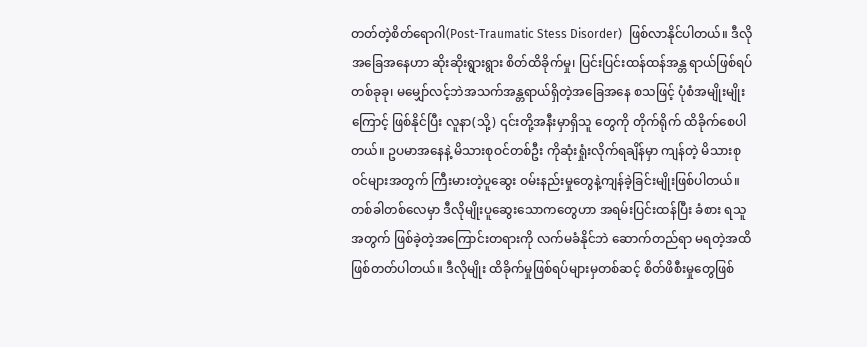တတ်တဲ့စိတ်ရောဂါ(Post-Traumatic Stess Disorder)  ဖြစ်လာနိုင်ပါတယ်။ ဒီလိုအခြေအနေဟာ ဆိုးဆိုးရွားရွား စိတ်ထိခိုက်မှု၊ ပြင်းပြင်းထန်ထန်အန္တ ရာယ်ဖြစ်ရပ်တစ်ခုခု၊ မမျှော်လင့်ဘဲအသက်အန္တရာယ်ရှိတဲ့အခြေအနေ စသဖြင့် ပုံစံအမျိုးမျိုးကြောင့် ဖြစ်နိုင်ပြီး လူနာ(သို့) ၎င်းတို့အနီးမှာရှိသူ တွေကို တိုက်ရိုက် ထိခိုက်စေပါတယ်။ ဥပမာအနေနဲ့ မိသားစုဝင်တစ်ဦး ကိုဆုံးရှုံးလိုက်ရချိန်မှာ ကျန်တဲ့ မိသားစုဝင်များအတွက် ကြီးမားတဲ့ပူဆွေး ဝမ်းနည်းမှုတွေနဲ့ကျန်ခဲ့ခြင်းမျိုးဖြစ်ပါတယ်။ တစ်ခါတစ်လေမှာ ဒီလိုမျိုးပူဆွေးသောကတွေဟာ အရမ်းပြင်းထန်ပြီး ခံစား ရသူအတွက် ဖြစ်ခဲ့တဲ့အကြောင်းတရားကို လက်မခံနိုင်ဘဲ ဆောက်တည်ရာ မရတဲ့အထိ ဖြစ်တတ်ပါတယ်။ ဒီလိုမျိုး ထိခိုက်မှုဖြစ်ရပ်များမှတစ်ဆင့် စိတ်ဖိစီးမှုတွေဖြစ်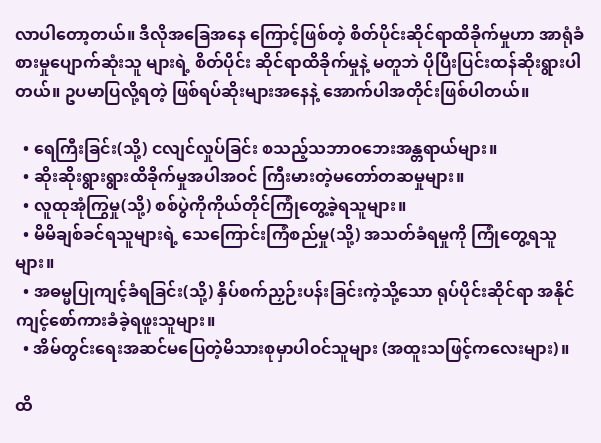လာပါတော့တယ်။ ဒီလိုအခြေအနေ ကြောင့်ဖြစ်တဲ့ စိတ်ပိုင်းဆိုင်ရာထိခိုက်မှုဟာ အာရုံခံစားမှုပျောက်ဆုံးသူ များရဲ့ စိတ်ပိုင်း ဆိုင်ရာထိခိုက်မှုနဲ့ မတူဘဲ ပိုပြီးပြင်းထန်ဆိုးရွားပါတယ်။ ဥပမာပြလို့ရတဲ့ ဖြစ်ရပ်ဆိုးများအနေနဲ့ အောက်ပါအတိုင်းဖြစ်ပါတယ်။

  • ရေကြီးခြင်း(သို့) ငလျင်လှုပ်ခြင်း စသည့်သဘာဝဘေးအန္တရာယ်များ။
  • ဆိုးဆိုးရွားရွားထိခိုက်မှုအပါအဝင် ကြီးမားတဲ့မတော်တဆမှုများ။
  • လူထုအုံကြွမှု(သို့) စစ်ပွဲကိုကိုယ်တိုင်ကြုံတွေ့ခဲ့ရသူများ။
  • မိမိချစ်ခင်ရသူများရဲ့ သေကြောင်းကြံစည်မှု(သို့) အသတ်ခံရမှုကို ကြုံတွေ့ရသူများ။
  • အဓမ္မပြုကျင့်ခံရခြင်း(သို့) နှိပ်စက်ညှဉ်းပန်းခြင်းကဲ့သို့သော ရုပ်ပိုင်းဆိုင်ရာ အနိုင်ကျင့်စော်ကားခံခဲ့ရဖူးသူများ။
  • အိမ်တွင်းရေးအဆင်မပြေတဲ့မိသားစုမှာပါဝင်သူများ (အထူးသဖြင့်ကလေးများ)။

ထိ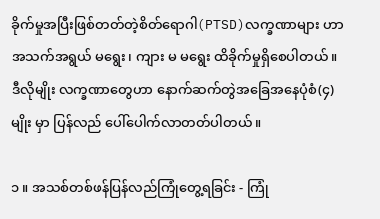ခိုက်မှုအပြီးဖြစ်တတ်တဲ့စိတ်ရောဂါ(PTSD)လက္ခဏာများ ဟာ အသက်အရွယ် မရွေး၊ ကျား မ မရွေး ထိခိုက်မှုရှိစေပါတယ်။ ဒီလိုမျိုး လက္ခဏာတွေဟာ နောက်ဆက်တွဲအခြေအနေပုံစံ(၄)မျိုး မှာ ပြန်လည် ပေါ်ပေါက်လာတတ်ပါတယ်။

၁ ။ အသစ်တစ်ဖန်ပြန်လည်ကြုံတွေ့ရခြင်း - ကြုံ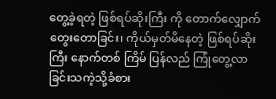တွေ့ခဲ့ရတဲ့ ဖြစ်ရပ်ဆိုးကြီး ကို တောက်လျှောက် တွေးတောခြင်း၊ ကိုယ်မှတ်မိနေတဲ့ ဖြစ်ရပ်ဆိုးကြီး နောက်တစ် ကြိမ် ပြန်လည် ကြုံတွေ့လာခြင်းသကဲ့သို့ခံစား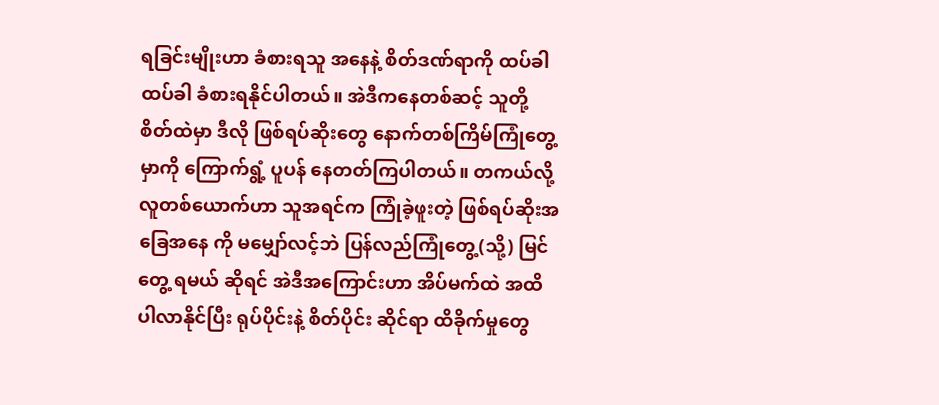ရခြင်းမျိုးဟာ ခံစားရသူ အနေနဲ့ စိတ်ဒဏ်ရာကို ထပ်ခါ ထပ်ခါ ခံစားရနိုင်ပါတယ်။ အဲဒီကနေတစ်ဆင့် သူတို့ စိတ်ထဲမှာ ဒီလို ဖြစ်ရပ်ဆိုးတွေ နောက်တစ်ကြိမ်ကြုံတွေ့မှာကို ကြောက်ရွံ့ ပူပန် နေတတ်ကြပါတယ်။ တကယ်လို့ လူတစ်ယောက်ဟာ သူအရင်က ကြုံခဲ့ဖူးတဲ့ ဖြစ်ရပ်ဆိုးအခြေအနေ ကို မမျှော်လင့်ဘဲ ပြန်လည်ကြုံတွေ့(သို့) မြင်တွေ့ ရမယ် ဆိုရင် အဲဒီအကြောင်းဟာ အိပ်မက်ထဲ အထိ ပါလာနိုင်ပြီး ရုပ်ပိုင်းနဲ့ စိတ်ပိုင်း ဆိုင်ရာ ထိခိုက်မှုတွေ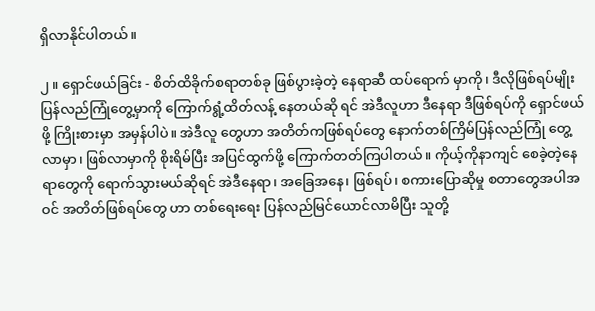ရှိလာနိုင်ပါတယ်။

၂ ။ ရှောင်ဖယ်ခြင်း - စိတ်ထိခိုက်စရာတစ်ခု ဖြစ်ပွားခဲ့တဲ့ နေရာဆီ ထပ်ရောက် မှာကို၊ ဒီလိုဖြစ်ရပ်မျိုး ပြန်လည်ကြုံတွေ့မှာကို ကြောက်ရွံ့ထိတ်လန့် နေတယ်ဆို ရင် အဲဒီလူဟာ ဒီနေရာ ဒီဖြစ်ရပ်ကို ရှောင်ဖယ်ဖို့ ကြိုးစားမှာ အမှန်ပါပဲ။ အဲဒီလူ တွေဟာ အတိတ်ကဖြစ်ရပ်တွေ နောက်တစ်ကြိမ်ပြန်လည်ကြုံ တွေ့လာမှာ၊ ဖြစ်လာမှာကို စိုးရိမ်ပြီး အပြင်ထွက်ဖို့ ကြောက်တတ်ကြပါတယ်။ ကိုယ့်ကိုနာကျင် စေခဲ့တဲ့နေရာတွေကို ရောက်သွားမယ်ဆိုရင် အဲဒီနေရာ၊ အခြေအနေ၊ ဖြစ်ရပ်၊ စကားပြောဆိုမှု စတာတွေအပါအဝင် အတိတ်ဖြစ်ရပ်တွေ ဟာ တစ်ရေးရေး ပြန်လည်မြင်ယောင်လာမိပြီး သူတို့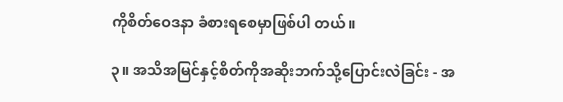ကိုစိတ်ဝေဒနာ ခံစားရစေမှာဖြစ်ပါ တယ်။

၃။ အသိအမြင်နှင့်စိတ်ကိုအဆိုးဘက်သို့ပြောင်းလဲခြင်း - အ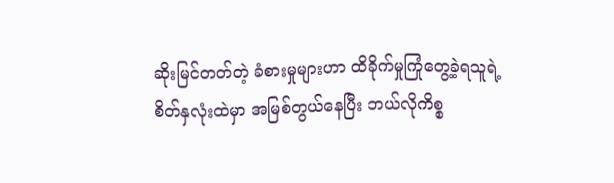ဆိုးမြင်တတ်တဲ့ ခံစားမှုများဟာ ထိခိုက်မှုကြုံတွေ့ခဲ့ရသူရဲ့  စိတ်နှလုံးထဲမှာ အမြစ်တွယ်နေပြီး ဘယ်လိုကိစ္စ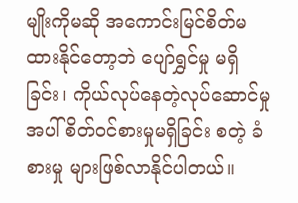မျိုးကိုမဆို အကောင်းမြင်စိတ်မထားနိုင်တော့ဘဲ ပျော်ရွှင်မှု မရှိခြင်း၊ ကိုယ်လုပ်နေတဲ့လုပ်ဆောင်မှုအပါ် စိတ်ဝင်စားမှုမရှိခြင်း စတဲ့ ခံစားမှု များဖြစ်လာနိုင်ပါတယ်။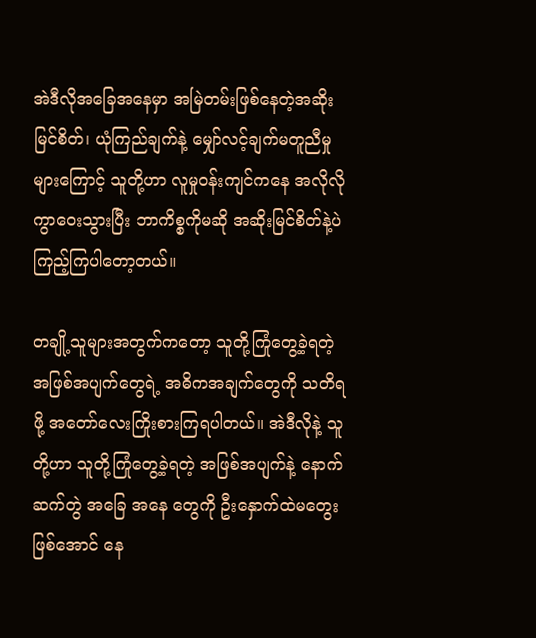အဲဒီလိုအခြေအနေမှာ အမြဲတမ်းဖြစ်နေတဲ့အဆိုးမြင်စိတ်၊ ယုံကြည်ချက်နဲ့ မျှော်လင့်ချက်မတူညီမှုများကြောင့် သူတို့ဟာ လူမှုဝန်းကျင်ကနေ အလိုလို ကွာဝေးသွားပြီး ဘာကိစ္စကိုမဆို အဆိုးမြင်စိတ်နဲ့ပဲ ကြည့်ကြပါတော့တယ်။

တချို့သူများအတွက်ကတော့ သူတို့ကြုံတွေ့ခဲ့ရတဲ့ အဖြစ်အပျက်တွေရဲ့ အဓိကအချက်တွေကို သတိရဖို့ အတော်လေးကြိုးစားကြရပါတယ်။ အဲဒီလိုနဲ့ သူတို့ဟာ သူတို့ကြုံတွေ့ခဲ့ရတဲ့ အဖြစ်အပျက်နဲ့ နောက်ဆက်တွဲ အခြေ အနေ တွေကို ဦးနှောက်ထဲမတွေးဖြစ်အောင် နေ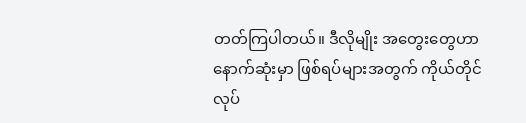တတ်ကြပါတယ်။ ဒီလိုမျိုး အတွေးတွေဟာ နောက်ဆုံးမှာ ဖြစ်ရပ်များအတွက် ကိုယ်တိုင်လုပ်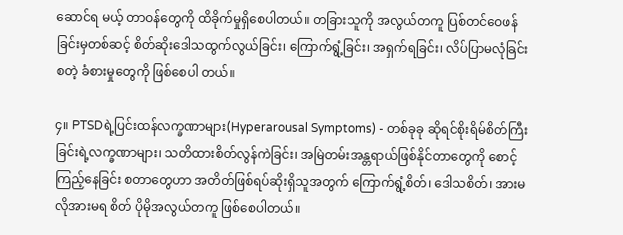ဆောင်ရ မယ့် တာဝန်တွေကို ထိခိုက်မှုရှိစေပါတယ်။ တခြားသူကို အလွယ်တကူ ပြစ်တင်ဝေဖန်ခြင်းမှတစ်ဆင့် စိတ်ဆိုးဒေါသထွက်လွယ်ခြင်း၊ ကြောက်ရွံ့ခြင်း၊ အရှက်ရခြင်း၊ လိပ်ပြာမလုံခြင်း စတဲ့ ခံစားမှုတွေကို ဖြစ်စေပါ တယ်။

၄။ PTSDရဲ့ပြင်းထန်လက္ခဏာများ(Hyperarousal Symptoms) - တစ်ခုခု ဆိုရင်စိုးရိမ်စိတ်ကြီးခြင်းရဲ့လက္ခဏာများ၊ သတိထားစိတ်လွန်ကဲခြင်း၊ အမြဲတမ်းအန္တရာယ်ဖြစ်နိုင်တာတွေကို စောင့်ကြည့်နေခြင်း စတာတွေဟာ အတိတ်ဖြစ်ရပ်ဆိုးရှိသူအတွက် ကြောက်ရွံ့စိတ်၊ ဒေါသစိတ်၊ အားမလိုအားမရ စိတ် ပိုမိုအလွယ်တကူ ဖြစ်စေပါတယ်။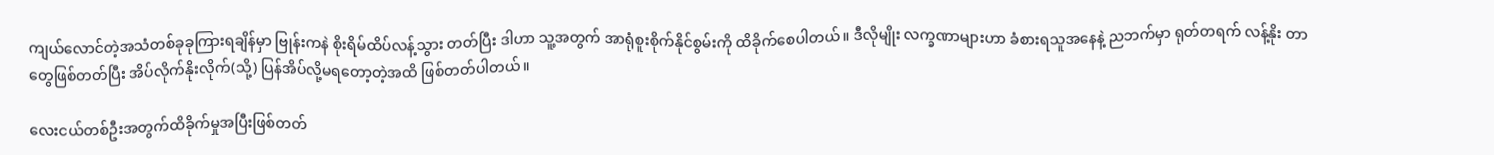ကျယ်လောင်တဲ့အသံတစ်ခုခုကြားရချိန်မှာ ဗြုန်းကနဲ စိုးရိမ်ထိပ်လန့်သွား တတ်ပြီး ဒါဟာ သူ့အတွက် အာရုံစူးစိုက်နိုင်စွမ်းကို ထိခိုက်စေပါတယ်။ ဒီလိုမျိုး လက္ခဏာများဟာ ခံစားရသူအနေနဲ့ ညဘက်မှာ ရုတ်တရက် လန့်နိုး တာတွေဖြစ်တတ်ပြီး အိပ်လိုက်နိုးလိုက်(သို့) ပြန်အိပ်လို့မရတော့တဲ့အထိ ဖြစ်တတ်ပါတယ်။

လေးငယ်တစ်ဦးအတွက်ထိခိုက်မှုအပြီးဖြစ်တတ်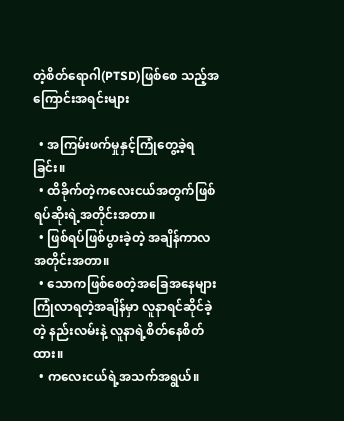တဲ့စိတ်ရောဂါ(PTSD)ဖြစ်စေ သည့်အကြောင်းအရင်းများ

  • အကြမ်းဖက်မှုနှင့်ကြုံတွေ့ခဲ့ရခြင်း။
  • ထိခိုက်တဲ့ကလေးငယ်အတွက်ဖြစ်ရပ်ဆိုးရဲ့အတိုင်းအတာ။
  • ဖြစ်ရပ်ဖြစ်ပွားခဲ့တဲ့ အချိန်ကာလအတိုင်းအတာ။
  • သောကဖြစ်စေတဲ့အခြေအနေများကြုံလာရတဲ့အချိန်မှာ လူနာရင်ဆိုင်ခဲ့တဲ့ နည်းလမ်းနဲ့ လူနာရဲ့စိတ်နေစိတ်ထား။
  • ကလေးငယ်ရဲ့အသက်အရွယ်။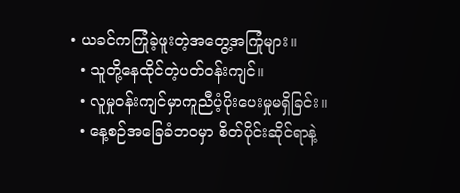• ယခင်ကကြုံခဲ့ဖူးတဲ့အတွေ့အကြုံများ။
  • သူတို့နေထိုင်တဲ့ပတ်ဝန်းကျင်။
  • လူမှုဝန်းကျင်မှာကူညီပံ့ပိုးပေးမှုမရှိခြင်း။
  • နေ့စဉ်အခြေခံဘဝမှာ စိတ်ပိုင်းဆိုင်ရာနဲ့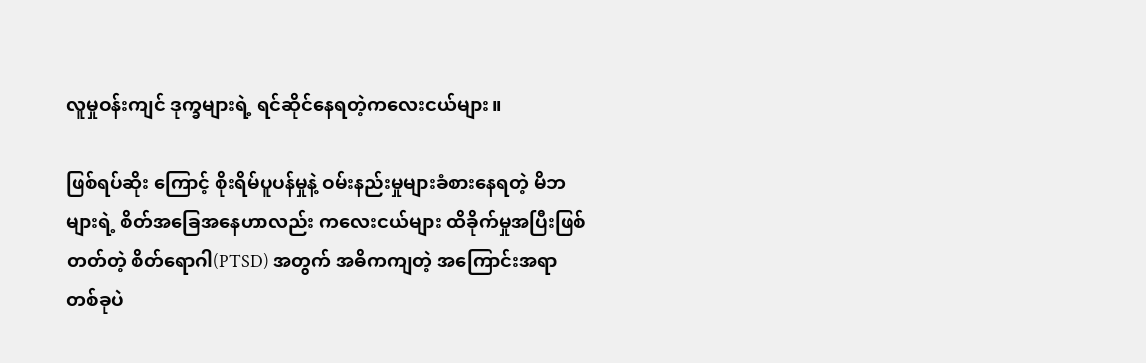လူမှုဝန်းကျင် ဒုက္ခများရဲ့ ရင်ဆိုင်နေရတဲ့ကလေးငယ်များ။

ဖြစ်ရပ်ဆိုး ကြောင့် စိုးရိမ်ပူပန်မှုနဲ့ ဝမ်းနည်းမှုများခံစားနေရတဲ့ မိဘ များရဲ့ စိတ်အခြေအနေဟာလည်း ကလေးငယ်များ ထိခိုက်မှုအပြီးဖြစ်တတ်တဲ့ စိတ်ရောဂါ(PTSD) အတွက် အဓိကကျတဲ့ အကြောင်းအရာတစ်ခုပဲ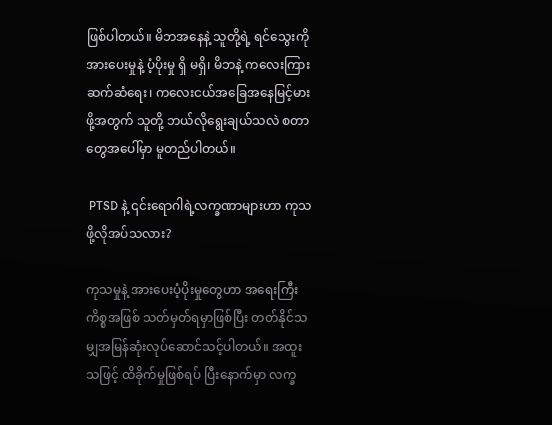ဖြစ်ပါတယ်။ မိဘအနေနဲ့ သူတို့ရဲ့ ရင်သွေးကို အားပေးမှုနဲ့ ပံ့ပိုးမှု ရှိ မရှိ၊ မိဘနဲ့ ကလေးကြား ဆက်ဆံရေး၊ ကလေးငယ်အခြေအနေမြင့်မားဖို့အတွက် သူတို့ ဘယ်လိုရွေးချယ်သလဲ စတာတွေအပေါ်မှာ မူတည်ပါတယ်။

 PTSD နဲ့ ၎င်းရောဂါရဲ့လက္ခဏာများဟာ ကုသဖို့လိုအပ်သလား?

ကုသမှုနဲ့ အားပေးပံ့ပိုးမှုတွေဟာ အရေးကြီးကိစ္စအဖြစ် သတ်မှတ်ရမှာဖြစ်ပြီး တတ်နိုင်သမျှအမြန်ဆုံးလုပ်ဆောင်သင့်ပါတယ်။ အထူးသဖြင့် ထိခိုက်မှုဖြစ်ရပ် ပြီးနောက်မှာ လက္ခ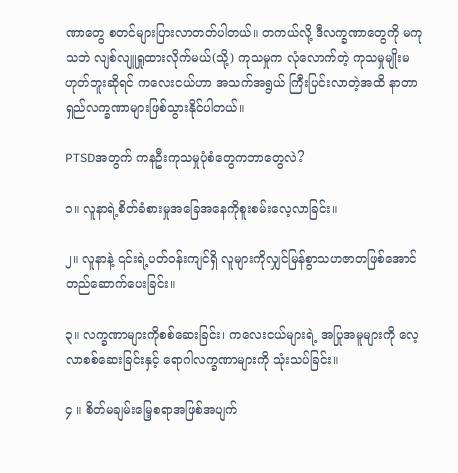ဏာတွေ စတင်များပြားလာတတ်ပါတယ်။ တကယ်လို့ ဒီလက္ခဏာတွေကို မကုသဘဲ လျစ်လျူရှုထားလိုက်မယ်(သို့) ကုသမှုက လုံလောက်တဲ့ ကုသမှုမျိုးမဟုတ်ဘူးဆိုရင် ကလေးငယ်ဟာ အသက်အရွယ် ကြီးပြင်းလာတဲ့အထိ နာတာရှည်လက္ခဏာများဖြစ်သွားနိုင်ပါတယ်။

PTSDအတွက် ကနဦးကုသမှုပုံစံတွေကဘာတွေလဲ?

၁။ လူနာရဲ့စိတ်ခံစားမှုအခြေအနေကိုစူးစမ်းလေ့လာခြင်း။

၂။ လူနာနဲ့ ၎င်းရဲ့ပတ်ဝန်းကျင်ရှိ လူများကိုလျှင်မြန်စွာသဟဇာတဖြစ်အောင် တည်ဆောက်ပေးခြင်း။

၃။ လက္ခဏာများကိုစစ်ဆေးခြင်း၊ ကလေးငယ်များရဲ့ အပြုအမူများကို လေ့လာစစ်ဆေးခြင်းနှင့် ရောဂါလက္ခဏာများကို သုံးသပ်ခြင်း။

၄ ။ စိတ်မချမ်းမြေ့စရာအဖြစ်အပျက်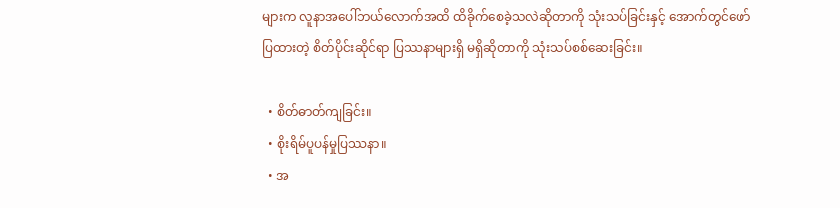များက လူနာအပေါ်ဘယ်လောက်အထိ ထိခိုက်စေခဲ့သလဲဆိုတာကို သုံးသပ်ခြင်းနှင့် အောက်တွင်ဖော်ပြထားတဲ့ စိတ်ပိုင်းဆိုင်ရာ ပြဿနာများရှိ မရှိဆိုတာကို သုံးသပ်စစ်ဆေးခြင်း။

  • စိတ်ဓာတ်ကျခြင်း။
  • စိုးရိမ်ပူပန်မှုပြဿနာ။
  • အ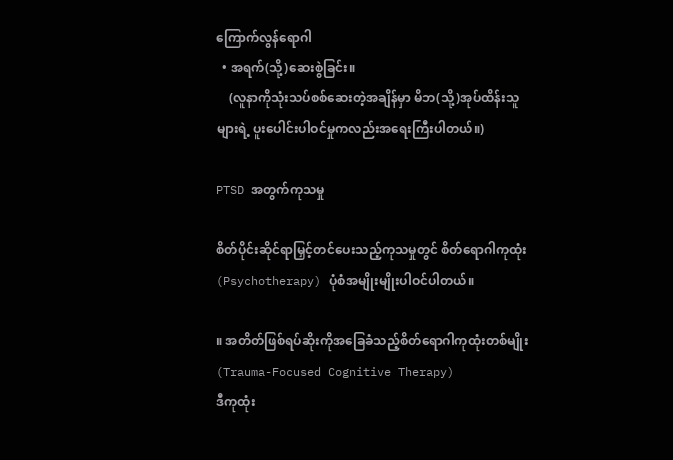ကြောက်လွန်ရောဂါ
  • အရက်(သို့)ဆေးစွဲခြင်း။
    (လူနာကိုသုံးသပ်စစ်ဆေးတဲ့အချိန်မှာ မိဘ(သို့)အုပ်ထိန်းသူများရဲ့ ပူးပေါင်းပါဝင်မှုကလည်းအရေးကြီးပါတယ်။)

PTSD အတွက်ကုသမှု

စိတ်ပိုင်းဆိုင်ရာမြှင့်တင်ပေးသည့်ကုသမှုတွင် စိတ်ရောဂါကုထုံး (Psychotherapy) ပုံစံအမျိုးမျိုးပါဝင်ပါတယ်။

။ အတိတ်ဖြစ်ရပ်ဆိုးကိုအခြေခံသည့်စိတ်ရောဂါကုထုံးတစ်မျိုး(Trauma-Focused Cognitive Therapy)
ဒီကုထုံး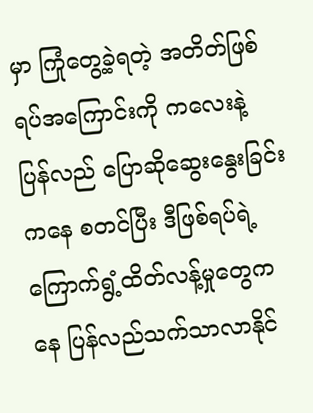မှာ ကြုံတွေ့ခဲ့ရတဲ့ အတိတ်ဖြစ်ရပ်အကြောင်းကို ကလေးနဲ့ ပြန်လည် ပြောဆိုဆွေးနွေးခြင်းကနေ စတင်ပြီး ဒီဖြစ်ရပ်ရဲ့ ကြောက်ရွံ့ထိတ်လန့်မှုတွေက နေ ပြန်လည်သက်သာလာနိုင်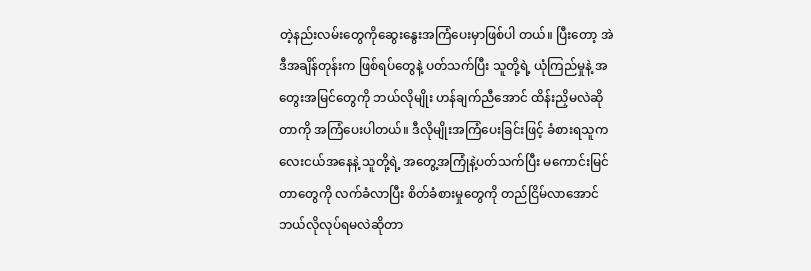တဲ့နည်းလမ်းတွေကိုဆွေးနွေးအကြံပေးမှာဖြစ်ပါ တယ်။ ပြီးတော့ အဲဒီအချိန်တုန်းက ဖြစ်ရပ်တွေနဲ့ ပတ်သက်ပြီး သူတို့ရဲ့ ယုံကြည်မှုနဲ့ အတွေးအမြင်တွေကို ဘယ်လိုမျိုး ဟန်ချက်ညီအောင် ထိန်းညှိမလဲဆိုတာကို အကြံပေးပါတယ်။ ဒီလိုမျိုးအကြံပေးခြင်းဖြင့် ခံစားရသူကလေးငယ်အနေနဲ့ သူတို့ရဲ့ အတွေ့အကြုံနဲ့ပတ်သက်ပြီး မကောင်းမြင်တာတွေကို လက်ခံလာပြီး စိတ်ခံစားမှုတွေကို တည်ငြိမ်လာအောင် ဘယ်လိုလုပ်ရမလဲဆိုတာ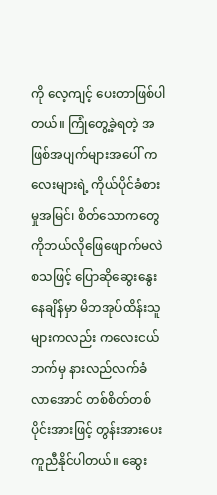ကို လေ့ကျင့် ပေးတာဖြစ်ပါတယ်။ ကြုံတွေ့ခဲ့ရတဲ့ အဖြစ်အပျက်များအပေါ် ကလေးများရဲ့ ကိုယ်ပိုင်ခံစားမှုအမြင်၊ စိတ်သောကတွေကိုဘယ်လိုဖြေဖျောက်မလဲ စသဖြင့် ပြောဆိုဆွေးနွေးနေချိန်မှာ မိဘအုပ်ထိန်းသူများကလည်း ကလေးငယ်ဘက်မှ နားလည်လက်ခံလာအောင် တစ်စိတ်တစ်ပိုင်းအားဖြင့် တွန်းအားပေးကူညီနိုင်ပါတယ်။ ဆွေး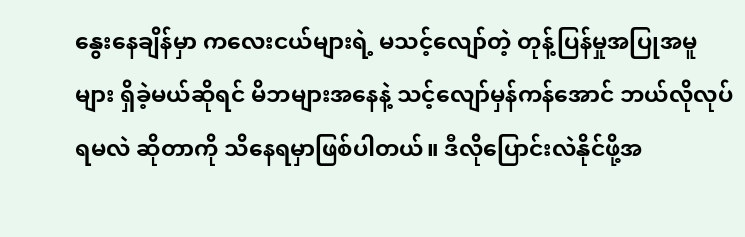နွေးနေချိန်မှာ ကလေးငယ်များရဲ့ မသင့်လျော်တဲ့ တုန့်ပြန်မှုအပြုအမူများ ရှိခဲ့မယ်ဆိုရင် မိဘများအနေနဲ့ သင့်လျော်မှန်ကန်အောင် ဘယ်လိုလုပ်ရမလဲ ဆိုတာကို သိနေရမှာဖြစ်ပါတယ်။ ဒီလိုပြောင်းလဲနိုင်ဖို့အ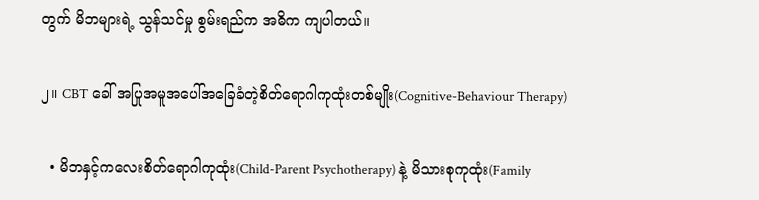တွက် မိဘများရဲ့ သွန်သင်မှု စွမ်းရည်က အဓိက ကျပါတယ်။

၂။ CBT ခေါ် အပြုအမူအပေါ်အခြေခံတဲ့စိတ်ရောဂါကုထုံးတစ်မျိုး(Cognitive-Behaviour Therapy)

  • မိဘနှင့်ကလေးစိတ်ရောဂါကုထုံး(Child-Parent Psychotherapy) နဲ့ မိသားစုကုထုံး(Family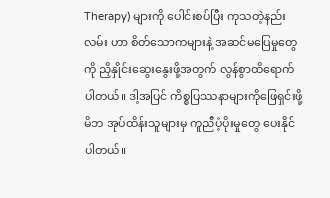Therapy) များကို ပေါင်းစပ်ပြီး ကုသတဲ့နည်းလမ်း ဟာ စိတ်သောကများနဲ့ အဆင်မပြေမှုတွေကို ညှိနှိုင်းဆွေးနွေးဖို့အတွက် လွန်စွာထိရောက်ပါတယ်။ ဒါ့အပြင် ကိစ္စပြဿနာများကိုဖြေရှင်းဖို့ မိဘ အုပ်ထိန်းသူများမှ ကူညီပံ့ပိုးမှုတွေ ပေးနိုင်ပါတယ်။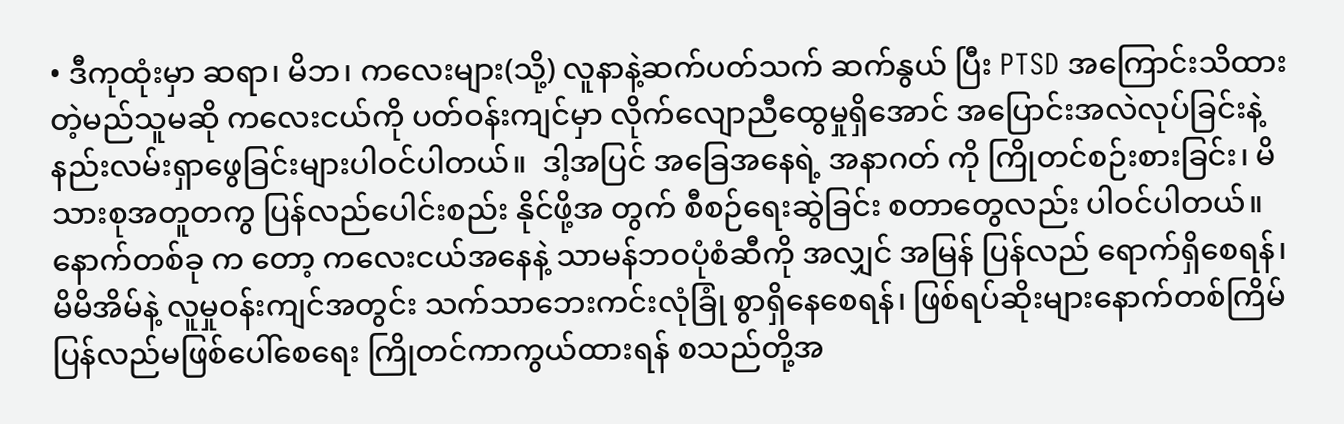• ဒီကုထုံးမှာ ဆရာ၊ မိဘ၊ ကလေးများ(သို့) လူနာနဲ့ဆက်ပတ်သက် ဆက်နွယ် ပြီး PTSD အကြောင်းသိထားတဲ့မည်သူမဆို ကလေးငယ်ကို ပတ်ဝန်းကျင်မှာ လိုက်လျောညီထွေမှုရှိအောင် အပြောင်းအလဲလုပ်ခြင်းနဲ့ နည်းလမ်းရှာဖွေခြင်းများပါဝင်ပါတယ်။  ဒါ့အပြင် အခြေအနေရဲ့ အနာဂတ် ကို ကြိုတင်စဉ်းစားခြင်း၊ မိသားစုအတူတကွ ပြန်လည်ပေါင်းစည်း နိုင်ဖို့အ တွက် စီစဉ်ရေးဆွဲခြင်း စတာတွေလည်း ပါဝင်ပါတယ်။ နောက်တစ်ခု က တော့ ကလေးငယ်အနေနဲ့ သာမန်ဘဝပုံစံဆီကို အလျှင် အမြန် ပြန်လည် ရောက်ရှိစေရန်၊ မိမိအိမ်နဲ့ လူမှုဝန်းကျင်အတွင်း သက်သာဘေးကင်းလုံခြုံ စွာရှိနေစေရန်၊ ဖြစ်ရပ်ဆိုးများနောက်တစ်ကြိမ် ပြန်လည်မဖြစ်ပေါ်စေရေး ကြိုတင်ကာကွယ်ထားရန် စသည်တို့အ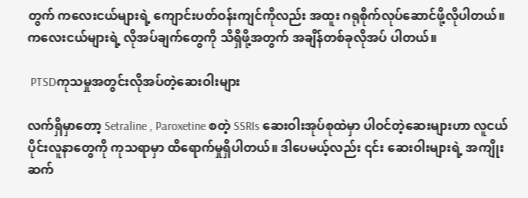တွက် ကလေးငယ်များရဲ့ ကျောင်းပတ်ဝန်းကျင်ကိုလည်း အထူး ဂရုစိုက်လုပ်ဆောင်ဖို့လိုပါတယ်။ ကလေးငယ်များရဲ့ လိုအပ်ချက်တွေကို သိရှိဖို့အတွက် အချိန်တစ်ခုလိုအပ် ပါတယ်။

 PTSDကုသမှုအတွင်းလိုအပ်တဲ့ဆေးဝါးများ

လက်ရှိမှာတော့ Setraline , Paroxetine စတဲ့ SSRIs ဆေးဝါးအုပ်စုထဲမှာ ပါဝင်တဲ့ဆေးများဟာ လူငယ်ပိုင်းလူနာတွေကို ကုသရာမှာ ထိရောက်မှုရှိပါတယ်။ ဒါပေမယ့်လည်း ၎င်း ဆေးဝါးများရဲ့ အကျိုးဆက်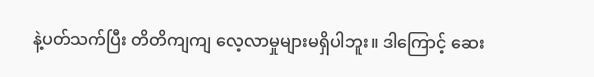နဲ့ပတ်သက်ပြီး တိတိကျကျ လေ့လာမှုများမရှိပါဘူး။ ဒါကြောင့် ဆေး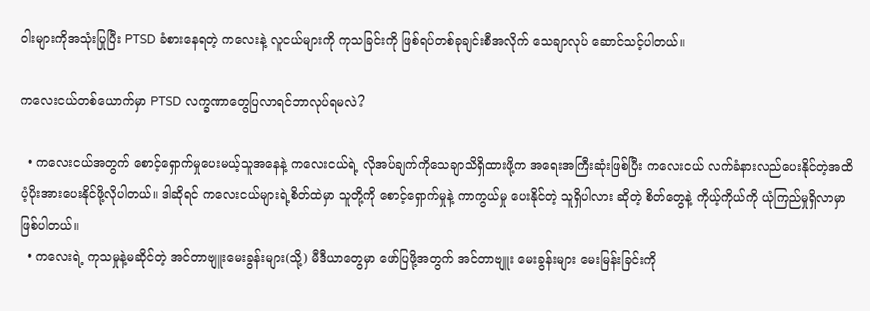ဝါးများကိုအသုံးပြုပြီး PTSD ခံစားနေရတဲ့ ကလေးနဲ့ လူငယ်များကို ကုသခြင်းကို ဖြစ်ရပ်တစ်ခုချင်းစီအလိုက် သေချာလုပ် ဆောင်သင့်ပါတယ်။

ကလေးငယ်တစ်ယောက်မှာ PTSD လက္ခဏာတွေပြလာရင်ဘာလုပ်ရမလဲ?

  • ကလေးငယ်အတွက် စောင့်ရှောက်မှုပေးမယ့်သူအနေနဲ့ ကလေးငယ်ရဲ့ လိုအပ်ချက်ကိုသေချာသိရှိထားဖို့က အရေးအကြီးဆုံးဖြစ်ပြီး ကလေးငယ် လက်ခံနားလည်ပေးနိုင်တဲ့အထိ ပံ့ပိုးအားပေးနိုင်ဖို့လိုပါတယ်။ ဒါဆိုရင် ကလေးငယ်များရဲ့စိတ်ထဲမှာ သူတို့ကို စောင့်ရှောက်မှုနဲ့ ကာကွယ်မှု ပေးနိုင်တဲ့ သူရှိပါလား ဆိုတဲ့ စိတ်တွေနဲ့ ကိုယ့်ကိုယ်ကို ယုံကြည်မှုရှိလာမှာ ဖြစ်ပါတယ်။
  • ကလေးရဲ့ ကုသမှုနဲ့မဆိုင်တဲ့ အင်တာဗျူးမေးခွန်းများ(သို့) မီဒီယာတွေမှာ ဖော်ပြဖို့အတွက် အင်တာဗျူး မေးခွန်းများ မေးမြန်းခြင်းကို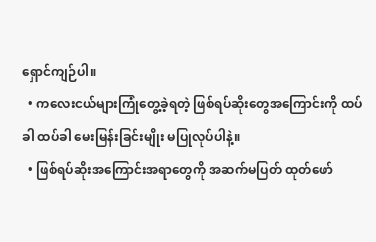ရှောင်ကျဉ်ပါ။
  • ကလေးငယ်များကြုံတွေ့ခဲ့ရတဲ့ ဖြစ်ရပ်ဆိုးတွေအကြောင်းကို ထပ်ခါ ထပ်ခါ မေးမြန်းခြင်းမျိုး မပြုလုပ်ပါနဲ့။
  • ဖြစ်ရပ်ဆိုးအကြောင်းအရာတွေကို အဆက်မပြတ် ထုတ်ဖော်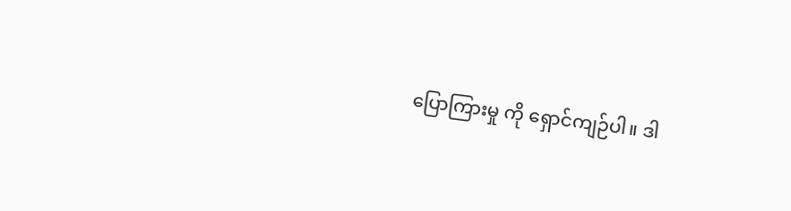ပြောကြားမှု ကို ရှောင်ကျဉ်ပါ။ ဒါ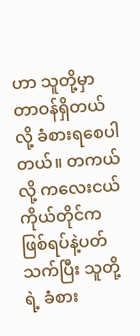ဟာ သူတို့မှာ တာဝန်ရှိတယ်လို့ ခံစားရစေပါတယ်။ တကယ်လို့ ကလေးငယ်ကိုယ်တိုင်က ဖြစ်ရပ်နဲ့ပတ်သက်ပြီး သူတို့ရဲ့ ခံစား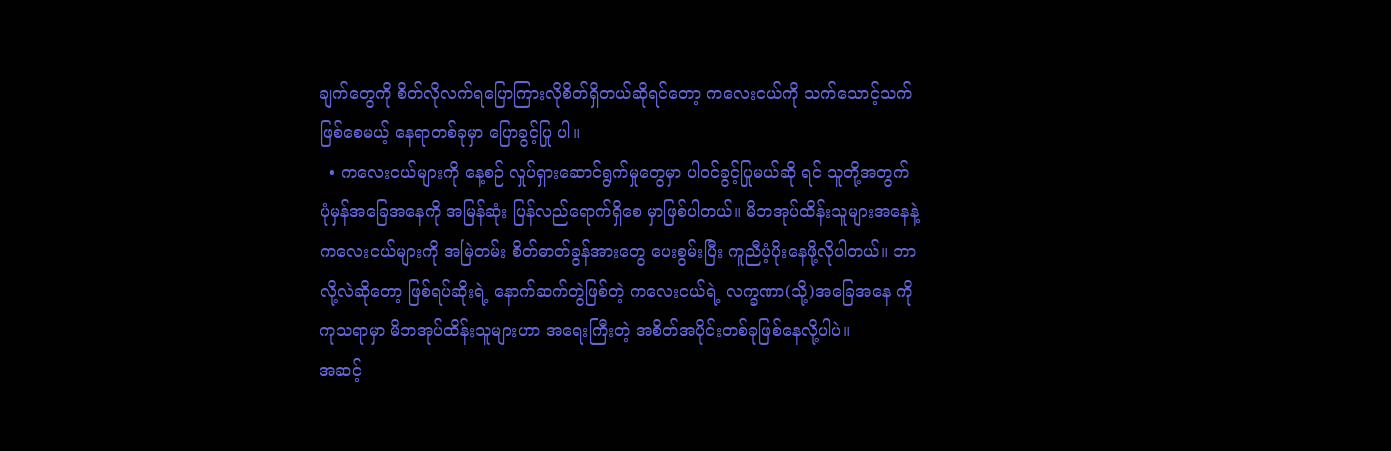ချက်တွေကို စိတ်လိုလက်ရပြောကြားလိုစိတ်ရှိတယ်ဆိုရင်တော့ ကလေးငယ်ကို သက်သောင့်သက်ဖြစ်စေမယ့် နေရာတစ်ခုမှာ ပြောခွင့်ပြု ပါ။
  • ကလေးငယ်များကို နေ့စဉ် လှုပ်ရှားဆောင်ရွက်မှုတွေမှာ ပါဝင်ခွင့်ပြုမယ်ဆို ရင် သူတို့အတွက် ပုံမှန်အခြေအနေကို အမြန်ဆုံး ပြန်လည်ရောက်ရှိစေ မှာဖြစ်ပါတယ်။ မိဘအုပ်ထိန်းသူများအနေနဲ့ ကလေးငယ်များကို အမြဲတမ်း စိတ်ဓာတ်ခွန်အားတွေ ပေးစွမ်းပြီး ကူညီပံ့ပိုးနေဖို့လိုပါတယ်။ ဘာလို့လဲဆိုတော့ ဖြစ်ရပ်ဆိုးရဲ့ နောက်ဆက်တွဲဖြစ်တဲ့ ကလေးငယ်ရဲ့ လက္ခဏာ(သို့)အခြေအနေ ကို ကုသရာမှာ မိဘအုပ်ထိန်းသူများဟာ အရေးကြီးတဲ့ အစိတ်အပိုင်းတစ်ခုဖြစ်နေလို့ပါပဲ။
အဆင့်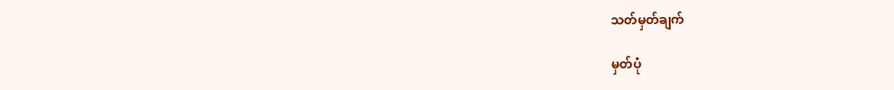သတ်မှတ်ချက်

မှတ်ပုံ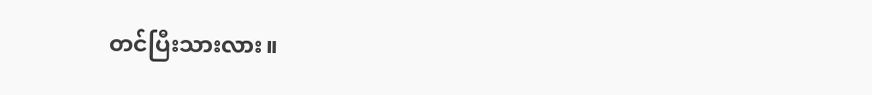တင်ပြီးသားလား။